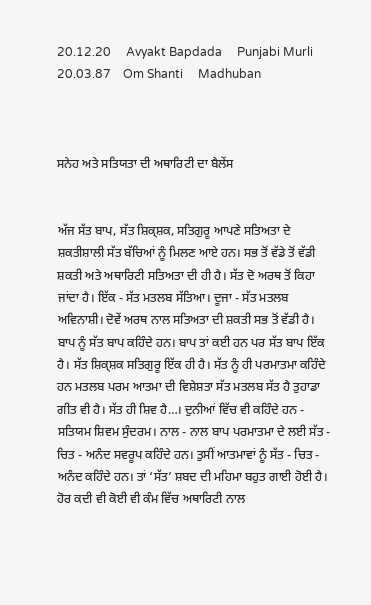20.12.20     Avyakt Bapdada     Punjabi Murli     20.03.87    Om Shanti     Madhuban



ਸਨੇਹ ਅਤੇ ਸਤਿਯਤਾ ਦੀ ਅਥਾਰਿਟੀ ਦਾ ਬੈਲੇਂਸ


ਅੱਜ ਸੱਤ ਬਾਪ, ਸੱਤ ਸ਼ਿਕ੍ਸ਼ਕ, ਸਤਿਗੁਰੂ ਆਪਣੇ ਸਤਿਅਤਾ ਦੇ ਸ਼ਕਤੀਸ਼ਾਲੀ ਸੱਤ ਬੱਚਿਆਂ ਨੂੰ ਮਿਲਣ ਆਏ ਹਨ। ਸਭ ਤੋਂ ਵੱਡੇ ਤੋਂ ਵੱਡੀ ਸ਼ਕਤੀ ਅਤੇ ਅਥਾਰਿਟੀ ਸਤਿਅਤਾ ਦੀ ਹੀ ਹੈ। ਸੱਤ ਦੋ ਅਰਥ ਤੋਂ ਕਿਹਾ ਜਾਂਦਾ ਹੈ। ਇੱਕ - ਸੱਤ ਮਤਲਬ ਸੱਤਿਆ। ਦੂਜਾ - ਸੱਤ ਮਤਲਬ ਅਵਿਨਾਸ਼ੀ। ਦੋਵੇਂ ਅਰਥ ਨਾਲ ਸਤਿਅਤਾ ਦੀ ਸ਼ਕਤੀ ਸਭ ਤੋਂ ਵੱਡੀ ਹੈ। ਬਾਪ ਨੂੰ ਸੱਤ ਬਾਪ ਕਹਿੰਦੇ ਹਨ। ਬਾਪ ਤਾਂ ਕਈ ਹਨ ਪਰ ਸੱਤ ਬਾਪ ਇੱਕ ਹੈ। ਸੱਤ ਸ਼ਿਕ੍ਸ਼ਕ ਸਤਿਗੁਰੂ ਇੱਕ ਹੀ ਹੈ। ਸੱਤ ਨੂੰ ਹੀ ਪਰਮਾਤਮਾ ਕਹਿੰਦੇ ਹਨ ਮਤਲਬ ਪਰਮ ਆਤਮਾ ਦੀ ਵਿਸ਼ੇਸ਼ਤਾ ਸੱਤ ਮਤਲਬ ਸੱਤ ਹੈ ਤੁਹਾਡਾ ਗੀਤ ਵੀ ਹੈ। ਸੱਤ ਹੀ ਸ਼ਿਵ ਹੈ…। ਦੁਨੀਆਂ ਵਿੱਚ ਵੀ ਕਹਿੰਦੇ ਹਨ - ਸਤਿਯਮ ਸ਼ਿਵਮ ਸੁੰਦਰਮ। ਨਾਲ - ਨਾਲ ਬਾਪ ਪਰਮਾਤਮਾ ਦੇ ਲਈ ਸੱਤ - ਚਿਤ - ਅਨੰਦ ਸਵਰੂਪ ਕਹਿੰਦੇ ਹਨ। ਤੁਸੀਂ ਆਤਮਾਵਾਂ ਨੂੰ ਸੱਤ - ਚਿਤ - ਅਨੰਦ ਕਹਿੰਦੇ ਹਨ। ਤਾਂ ‘ਸੱਤ’ ਸ਼ਬਦ ਦੀ ਮਹਿਮਾ ਬਹੁਤ ਗਾਈ ਹੋਈ ਹੈ। ਹੋਰ ਕਦੀ ਵੀ ਕੋਈ ਵੀ ਕੰਮ ਵਿੱਚ ਅਥਾਰਿਟੀ ਨਾਲ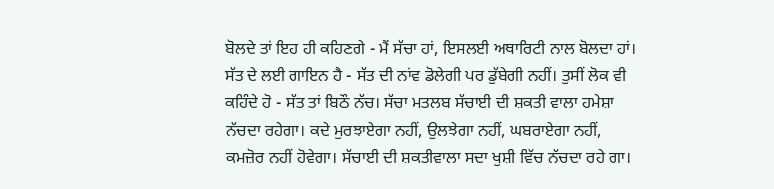ਬੋਲਦੇ ਤਾਂ ਇਹ ਹੀ ਕਹਿਣਗੇ - ਮੈਂ ਸੱਚਾ ਹਾਂ, ਇਸਲਈ ਅਥਾਰਿਟੀ ਨਾਲ ਬੋਲਦਾ ਹਾਂ। ਸੱਤ ਦੇ ਲਈ ਗਾਇਨ ਹੈ - ਸੱਤ ਦੀ ਨਾਂਵ ਡੋਲੇਗੀ ਪਰ ਡੁੱਬੇਗੀ ਨਹੀਂ। ਤੁਸੀਂ ਲੋਕ ਵੀ ਕਹਿੰਦੇ ਹੋ - ਸੱਤ ਤਾਂ ਬਿਠੌ ਨੱਚ। ਸੱਚਾ ਮਤਲਬ ਸੱਚਾਈ ਦੀ ਸ਼ਕਤੀ ਵਾਲਾ ਹਮੇਸ਼ਾ ਨੱਚਦਾ ਰਹੇਗਾ। ਕਦੇ ਮੁਰਝਾਏਗਾ ਨਹੀਂ, ਉਲਝੇਗਾ ਨਹੀਂ, ਘਬਰਾਏਗਾ ਨਹੀਂ, ਕਮਜ਼ੋਰ ਨਹੀਂ ਹੋਵੇਗਾ। ਸੱਚਾਈ ਦੀ ਸ਼ਕਤੀਵਾਲਾ ਸਦਾ ਖੁਸ਼ੀ ਵਿੱਚ ਨੱਚਦਾ ਰਹੇ ਗਾ।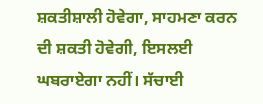ਸ਼ਕਤੀਸ਼ਾਲੀ ਹੋਵੇਗਾ, ਸਾਹਮਣਾ ਕਰਨ ਦੀ ਸ਼ਕਤੀ ਹੋਵੇਗੀ, ਇਸਲਈ ਘਬਰਾਏਗਾ ਨਹੀਂ। ਸੱਚਾਈ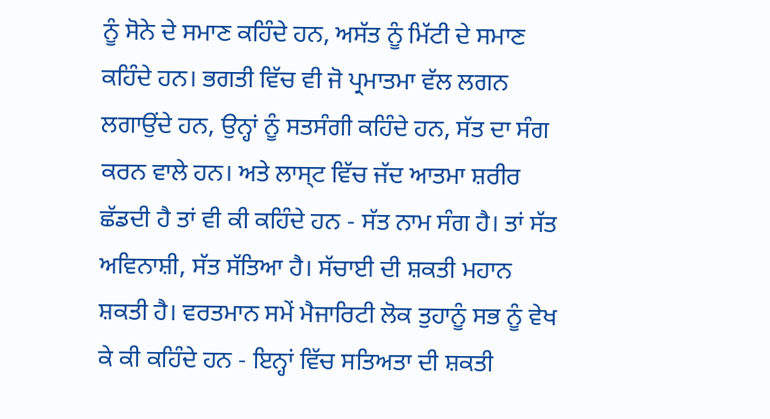ਨੂੰ ਸੋਨੇ ਦੇ ਸਮਾਣ ਕਹਿੰਦੇ ਹਨ, ਅਸੱਤ ਨੂੰ ਮਿੱਟੀ ਦੇ ਸਮਾਣ ਕਹਿੰਦੇ ਹਨ। ਭਗਤੀ ਵਿੱਚ ਵੀ ਜੋ ਪ੍ਰਮਾਤਮਾ ਵੱਲ ਲਗਨ ਲਗਾਉਂਦੇ ਹਨ, ਉਨ੍ਹਾਂ ਨੂੰ ਸਤਸੰਗੀ ਕਹਿੰਦੇ ਹਨ, ਸੱਤ ਦਾ ਸੰਗ ਕਰਨ ਵਾਲੇ ਹਨ। ਅਤੇ ਲਾਸ੍ਟ ਵਿੱਚ ਜੱਦ ਆਤਮਾ ਸ਼ਰੀਰ ਛੱਡਦੀ ਹੈ ਤਾਂ ਵੀ ਕੀ ਕਹਿੰਦੇ ਹਨ - ਸੱਤ ਨਾਮ ਸੰਗ ਹੈ। ਤਾਂ ਸੱਤ ਅਵਿਨਾਸ਼ੀ, ਸੱਤ ਸੱਤਿਆ ਹੈ। ਸੱਚਾਈ ਦੀ ਸ਼ਕਤੀ ਮਹਾਨ ਸ਼ਕਤੀ ਹੈ। ਵਰਤਮਾਨ ਸਮੇਂ ਮੈਜਾਰਿਟੀ ਲੋਕ ਤੁਹਾਨੂੰ ਸਭ ਨੂੰ ਵੇਖ ਕੇ ਕੀ ਕਹਿੰਦੇ ਹਨ - ਇਨ੍ਹਾਂ ਵਿੱਚ ਸਤਿਅਤਾ ਦੀ ਸ਼ਕਤੀ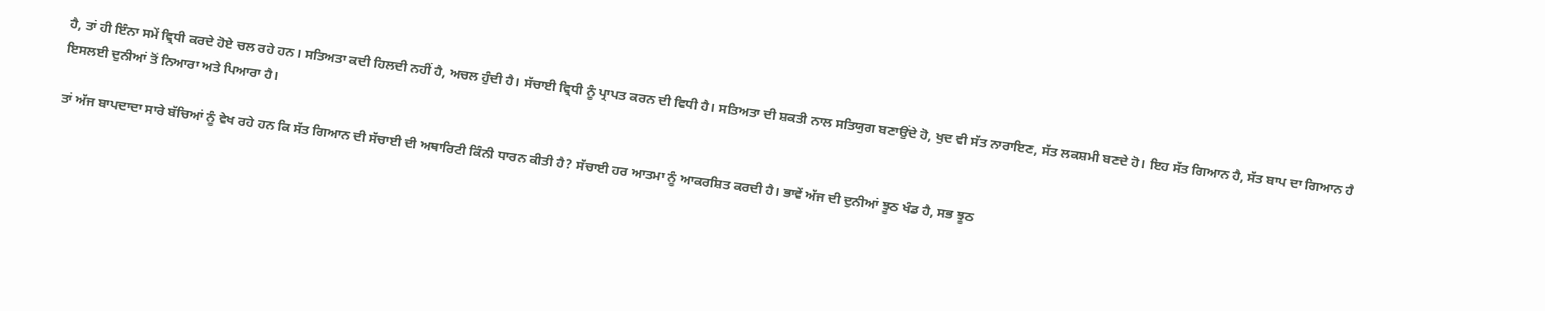ਹੈ, ਤਾਂ ਹੀ ਇੰਨਾ ਸਮੇਂ ਵ੍ਰਿਧੀ ਕਰਦੇ ਹੋਏ ਚਲ ਰਹੇ ਹਨ। ਸਤਿਅਤਾ ਕਦੀ ਹਿਲਦੀ ਨਹੀਂ ਹੈ, ਅਚਲ ਹੁੰਦੀ ਹੈ। ਸੱਚਾਈ ਵ੍ਰਿਧੀ ਨੂੰ ਪ੍ਰਾਪਤ ਕਰਨ ਦੀ ਵਿਧੀ ਹੈ। ਸਤਿਅਤਾ ਦੀ ਸ਼ਕਤੀ ਨਾਲ ਸਤਿਯੁਗ ਬਣਾਉਂਦੇ ਹੋ, ਖੁਦ ਵੀ ਸੱਤ ਨਾਰਾਇਣ, ਸੱਤ ਲਕਸ਼ਮੀ ਬਣਦੇ ਹੋ। ਇਹ ਸੱਤ ਗਿਆਨ ਹੈ, ਸੱਤ ਬਾਪ ਦਾ ਗਿਆਨ ਹੈ ਇਸਲਈ ਦੁਨੀਆਂ ਤੋਂ ਨਿਆਰਾ ਅਤੇ ਪਿਆਰਾ ਹੈ।

ਤਾਂ ਅੱਜ ਬਾਪਦਾਦਾ ਸਾਰੇ ਬੱਚਿਆਂ ਨੂੰ ਵੇਖ ਰਹੇ ਹਨ ਕਿ ਸੱਤ ਗਿਆਨ ਦੀ ਸੱਚਾਈ ਦੀ ਅਥਾਰਿਟੀ ਕਿੰਨੀ ਧਾਰਨ ਕੀਤੀ ਹੈ? ਸੱਚਾਈ ਹਰ ਆਤਮਾ ਨੂੰ ਆਕਰਸ਼ਿਤ ਕਰਦੀ ਹੈ। ਭਾਵੇਂ ਅੱਜ ਦੀ ਦੁਨੀਆਂ ਝੂਠ ਖੰਡ ਹੈ, ਸਭ ਝੂਠ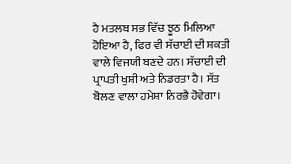ਹੈ ਮਤਲਬ ਸਭ ਵਿੱਚ ਝੂਠ ਮਿਲਿਆ ਹੋਇਆ ਹੈ, ਫਿਰ ਵੀ ਸੱਚਾਈ ਦੀ ਸ਼ਕਤੀ ਵਾਲੇ ਵਿਜਯੀ ਬਣਦੇ ਹਨ। ਸੱਚਾਈ ਦੀ ਪ੍ਰਾਪਤੀ ਖੁਸ਼ੀ ਅਤੇ ਨਿਡਰਤਾ ਹੈ। ਸੱਤ ਬੋਲਣ ਵਾਲਾ ਹਮੇਸ਼ਾ ਨਿਰਭੈ ਹੋਵੇਗਾ।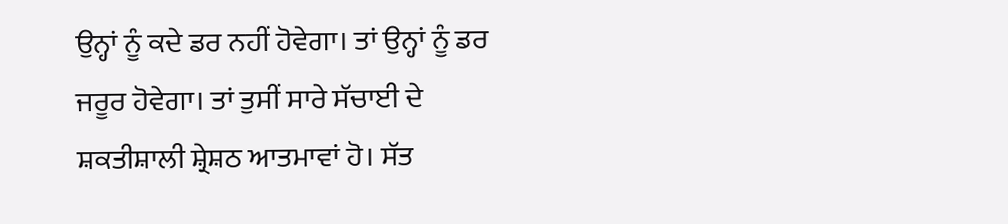ਉਨ੍ਹਾਂ ਨੂੰ ਕਦੇ ਡਰ ਨਹੀਂ ਹੋਵੇਗਾ। ਤਾਂ ਉਨ੍ਹਾਂ ਨੂੰ ਡਰ ਜਰੂਰ ਹੋਵੇਗਾ। ਤਾਂ ਤੁਸੀਂ ਸਾਰੇ ਸੱਚਾਈ ਦੇ ਸ਼ਕਤੀਸ਼ਾਲੀ ਸ਼੍ਰੇਸ਼ਠ ਆਤਮਾਵਾਂ ਹੋ। ਸੱਤ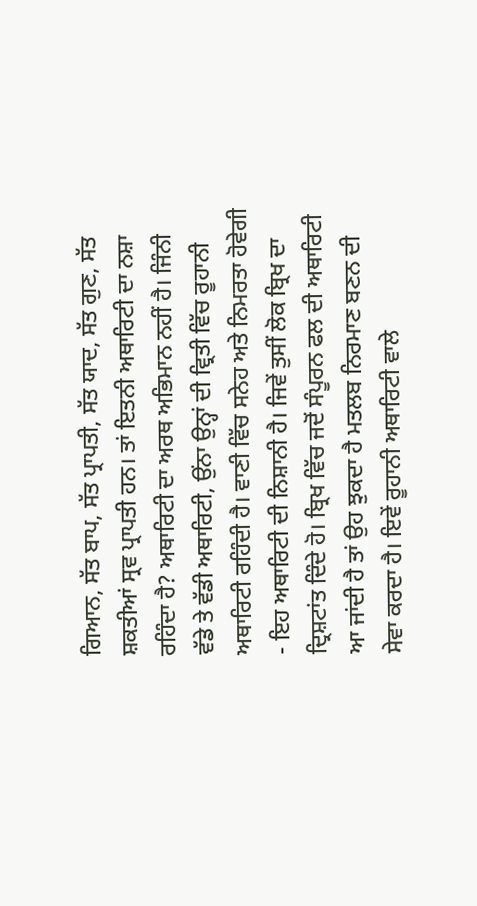ਗਿਆਨ, ਸੱਤ ਬਾਪ, ਸੱਤ ਪ੍ਰਾਪਤੀ, ਸੱਤ ਯਾਦ, ਸੱਤ ਗੁਣ, ਸੱਤ ਸ਼ਕਤੀਆਂ ਸ੍ਰਵ ਪ੍ਰਾਪਤੀ ਹਨ। ਤਾਂ ਇਤਨੀ ਅਥਾਰਿਟੀ ਦਾ ਨਸ਼ਾ ਰਹਿੰਦਾ ਹੈ? ਅਥਾਰਿਟੀ ਦਾ ਅਰਥ ਅਭਿਮਾਨ ਨਹੀਂ ਹੈ। ਜਿੰਨੀ ਵੱਡੇ ਤੇ ਵੱਡੀ ਅਥਾਰਿਟੀ, ਉਂਨਾ ਉਨ੍ਹਾਂ ਦੀ ਵ੍ਰਿਤੀ ਵਿੱਚ ਰੂਹਾਨੀ ਅਥਾਰਿਟੀ ਰਹਿੰਦੀ ਹੈ। ਵਾਣੀ ਵਿੱਚ ਸਨੇਹ ਅਤੇ ਨਿਮਰਤਾ ਹੋਵੇਗੀ - ਇਹ ਅਥਾਰਿਟੀ ਦੀ ਨਿਸ਼ਾਨੀ ਹੈ। ਜਿਵੇਂ ਤੁਸੀਂ ਲੋਕ ਬ੍ਰਿਖ ਦਾ ਦ੍ਰਿਸ਼ਟਾਂਤ ਦਿੰਦੇ ਹੋ। ਬ੍ਰਿਖ ਵਿੱਚ ਜਦੋਂ ਸੰਪੂਰਨ ਫਲ ਦੀ ਅਥਾਰਿਟੀ ਆ ਜਾਂਦੀ ਹੈ ਤਾਂ ਉਹ ਝੁਕਦਾ ਹੈ ਮਤਲਬ ਨਿਰਮਾਣ ਬਣਨ ਦੀ ਸੇਵਾ ਕਰਦਾ ਹੈ। ਇਵੇਂ ਰੂਹਾਨੀ ਅਥਾਰਿਟੀ ਵਾਲੇ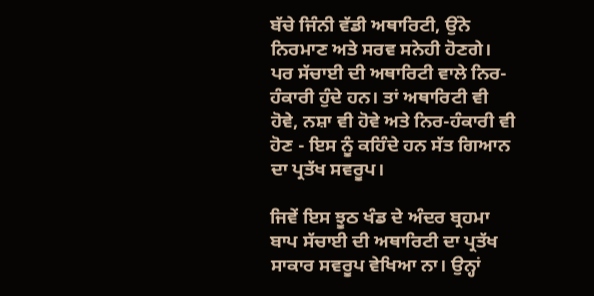ਬੱਚੇ ਜਿੰਨੀ ਵੱਡੀ ਅਥਾਰਿਟੀ, ਉਂਨੇ ਨਿਰਮਾਣ ਅਤੇ ਸਰਵ ਸਨੇਹੀ ਹੋਣਗੇ। ਪਰ ਸੱਚਾਈ ਦੀ ਅਥਾਰਿਟੀ ਵਾਲੇ ਨਿਰ- ਹੰਕਾਰੀ ਹੁੰਦੇ ਹਨ। ਤਾਂ ਅਥਾਰਿਟੀ ਵੀ ਹੋਵੇ, ਨਸ਼ਾ ਵੀ ਹੋਵੇ ਅਤੇ ਨਿਰ-ਹੰਕਾਰੀ ਵੀ ਹੋਣ - ਇਸ ਨੂੰ ਕਹਿੰਦੇ ਹਨ ਸੱਤ ਗਿਆਨ ਦਾ ਪ੍ਰਤੱਖ ਸਵਰੂਪ।

ਜਿਵੇਂ ਇਸ ਝੂਠ ਖੰਡ ਦੇ ਅੰਦਰ ਬ੍ਰਹਮਾ ਬਾਪ ਸੱਚਾਈ ਦੀ ਅਥਾਰਿਟੀ ਦਾ ਪ੍ਰਤੱਖ ਸਾਕਾਰ ਸਵਰੂਪ ਵੇਖਿਆ ਨਾ। ਉਨ੍ਹਾਂ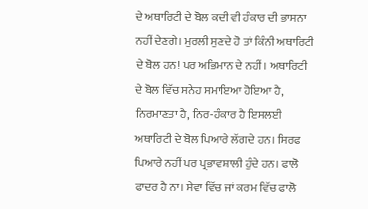ਦੇ ਅਥਾਰਿਟੀ ਦੇ ਬੋਲ ਕਦੀ ਵੀ ਹੰਕਾਰ ਦੀ ਭਾਸਨਾ ਨਹੀਂ ਦੇਣਗੇ। ਮੁਰਲੀ ਸੁਣਦੇ ਹੋ ਤਾਂ ਕਿੰਨੀ ਅਥਾਰਿਟੀ ਦੇ ਬੋਲ ਹਨ! ਪਰ ਅਭਿਮਾਨ ਦੇ ਨਹੀਂ। ਅਥਾਰਿਟੀ ਦੇ ਬੋਲ ਵਿੱਚ ਸਨੇਹ ਸਮਾਇਆ ਹੋਇਆ ਹੈ, ਨਿਰਮਾਣਤਾ ਹੈ, ਨਿਰ-ਹੰਕਾਰ ਹੈ ਇਸਲਈ ਅਥਾਰਿਟੀ ਦੇ ਬੋਲ ਪਿਆਰੇ ਲੱਗਦੇ ਹਨ। ਸਿਰਫ ਪਿਆਰੇ ਨਹੀਂ ਪਰ ਪ੍ਰਭਾਵਸ਼ਾਲੀ ਹੁੰਦੇ ਹਨ। ਫਾਲੋ ਫਾਦਰ ਹੈ ਨਾ। ਸੇਵਾ ਵਿੱਚ ਜਾਂ ਕਰਮ ਵਿੱਚ ਫਾਲੋ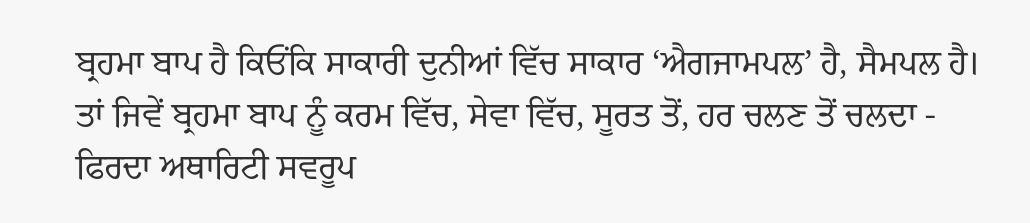ਬ੍ਰਹਮਾ ਬਾਪ ਹੈ ਕਿਓਂਕਿ ਸਾਕਾਰੀ ਦੁਨੀਆਂ ਵਿੱਚ ਸਾਕਾਰ ‘ਐਗਜਾਮਪਲ’ ਹੈ, ਸੈਮਪਲ ਹੈ। ਤਾਂ ਜਿਵੇਂ ਬ੍ਰਹਮਾ ਬਾਪ ਨੂੰ ਕਰਮ ਵਿੱਚ, ਸੇਵਾ ਵਿੱਚ, ਸੂਰਤ ਤੋਂ, ਹਰ ਚਲਣ ਤੋਂ ਚਲਦਾ - ਫਿਰਦਾ ਅਥਾਰਿਟੀ ਸਵਰੂਪ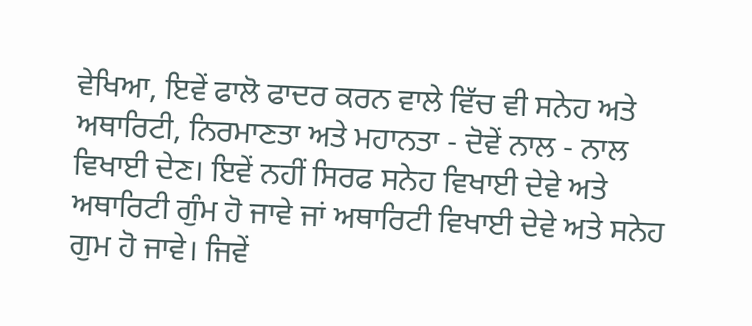ਵੇਖਿਆ, ਇਵੇਂ ਫਾਲੋ ਫਾਦਰ ਕਰਨ ਵਾਲੇ ਵਿੱਚ ਵੀ ਸਨੇਹ ਅਤੇ ਅਥਾਰਿਟੀ, ਨਿਰਮਾਣਤਾ ਅਤੇ ਮਹਾਨਤਾ - ਦੋਵੇਂ ਨਾਲ - ਨਾਲ ਵਿਖਾਈ ਦੇਣ। ਇਵੇਂ ਨਹੀਂ ਸਿਰਫ ਸਨੇਹ ਵਿਖਾਈ ਦੇਵੇ ਅਤੇ ਅਥਾਰਿਟੀ ਗੁੰਮ ਹੋ ਜਾਵੇ ਜਾਂ ਅਥਾਰਿਟੀ ਵਿਖਾਈ ਦੇਵੇ ਅਤੇ ਸਨੇਹ ਗੁਮ ਹੋ ਜਾਵੇ। ਜਿਵੇਂ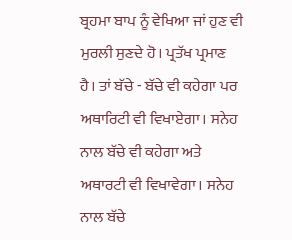ਬ੍ਰਹਮਾ ਬਾਪ ਨੂੰ ਵੇਖਿਆ ਜਾਂ ਹੁਣ ਵੀ ਮੁਰਲੀ ਸੁਣਦੇ ਹੋ। ਪ੍ਰਤੱਖ ਪ੍ਰਮਾਣ ਹੈ। ਤਾਂ ਬੱਚੇ - ਬੱਚੇ ਵੀ ਕਹੇਗਾ ਪਰ ਅਥਾਰਿਟੀ ਵੀ ਵਿਖਾਏਗਾ। ਸਨੇਹ ਨਾਲ ਬੱਚੇ ਵੀ ਕਹੇਗਾ ਅਤੇ ਅਥਾਰਟੀ ਵੀ ਵਿਖਾਵੇਗਾ। ਸਨੇਹ ਨਾਲ ਬੱਚੇ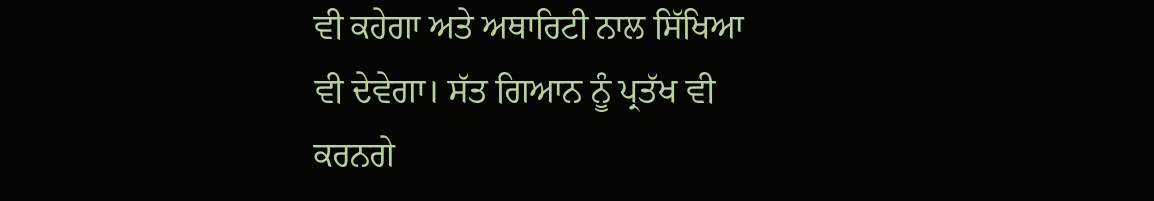ਵੀ ਕਹੇਗਾ ਅਤੇ ਅਥਾਰਿਟੀ ਨਾਲ ਸਿੱਖਿਆ ਵੀ ਦੇਵੇਗਾ। ਸੱਤ ਗਿਆਨ ਨੂੰ ਪ੍ਰਤੱਖ ਵੀ ਕਰਨਗੇ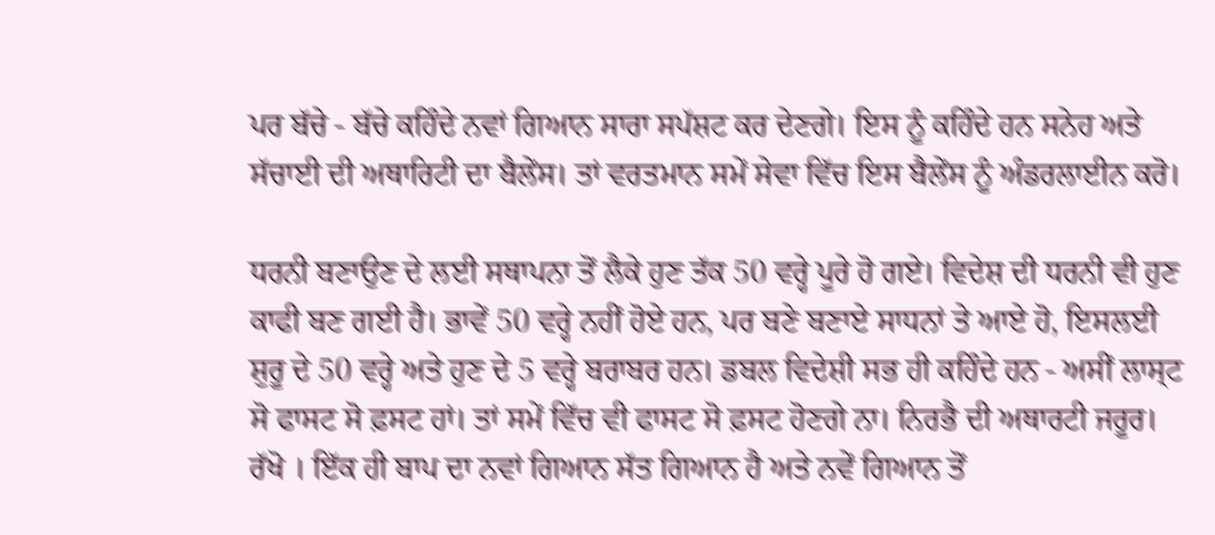ਪਰ ਬੱਚੇ - ਬੱਚੇ ਕਹਿੰਦੇ ਨਵਾਂ ਗਿਆਨ ਸਾਰਾ ਸਪੱਸ਼ਟ ਕਰ ਦੇਣਗੇ। ਇਸ ਨੂੰ ਕਹਿੰਦੇ ਹਨ ਸਨੇਹ ਅਤੇ ਸੱਚਾਈ ਦੀ ਅਥਾਰਿਟੀ ਦਾ ਬੈਲੇਂਸ। ਤਾਂ ਵਰਤਮਾਨ ਸਮੇਂ ਸੇਵਾ ਵਿੱਚ ਇਸ ਬੈਲੇਂਸ ਨੂੰ ਅੰਡਰਲਾਈਨ ਕਰੋ।

ਧਰਨੀ ਬਣਾਉਣ ਦੇ ਲਈ ਸਥਾਪਨਾ ਤੋਂ ਲੈਕੇ ਹੁਣ ਤੱਕ 50 ਵਰ੍ਹੇ ਪੂਰੇ ਹੋ ਗਏ। ਵਿਦੇਸ਼ ਦੀ ਧਰਨੀ ਵੀ ਹੁਣ ਕਾਫੀ ਬਣ ਗਈ ਹੈ। ਭਾਵੇਂ 50 ਵਰ੍ਹੇ ਨਹੀਂ ਹੋਏ ਹਨ, ਪਰ ਬਣੇ ਬਣਾਏ ਸਾਧਨਾਂ ਤੇ ਆਏ ਹੋ, ਇਸਲਈ ਸ਼ੁਰੂ ਦੇ 50 ਵਰ੍ਹੇ ਅਤੇ ਹੁਣ ਦੇ 5 ਵਰ੍ਹੇ ਬਰਾਬਰ ਹਨ। ਡਬਲ ਵਿਦੇਸ਼ੀ ਸਭ ਹੀ ਕਹਿੰਦੇ ਹਨ - ਅਸੀਂ ਲਾਸ੍ਟ ਸੋ ਫਾਸਟ ਸੋ ਫ਼ਸਟ ਹਾਂ। ਤਾਂ ਸਮੇਂ ਵਿੱਚ ਵੀ ਫਾਸਟ ਸੋ ਫ਼ਸਟ ਹੋਣਗੇ ਨਾ। ਨਿਰਭੈ ਦੀ ਅਥਾਰਟੀ ਜਰੂਰ। ਰੱਖੋ । ਇੱਕ ਹੀ ਬਾਪ ਦਾ ਨਵਾਂ ਗਿਆਨ ਸੱਤ ਗਿਆਨ ਹੈ ਅਤੇ ਨਵੇਂ ਗਿਆਨ ਤੋਂ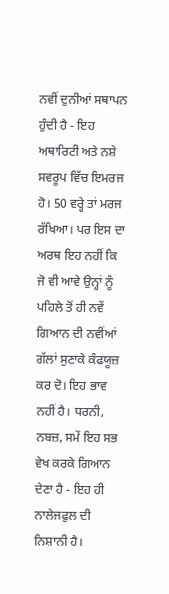ਨਵੀਂ ਦੁਨੀਆਂ ਸਥਾਪਨ ਹੁੰਦੀ ਹੈ - ਇਹ ਅਥਾਰਿਟੀ ਅਤੇ ਨਸ਼ੇ ਸਵਰੂਪ ਵਿੱਚ ਇਮਰਜ ਹੋ। 50 ਵਰ੍ਹੇ ਤਾਂ ਮਰਜ ਰੱਖਿਆ। ਪਰ ਇਸ ਦਾ ਅਰਥ ਇਹ ਨਹੀਂ ਕਿ ਜੋ ਵੀ ਆਵੇ ਉਨ੍ਹਾਂ ਨੂੰ ਪਹਿਲੇ ਤੋਂ ਹੀ ਨਵੇਂ ਗਿਆਨ ਦੀ ਨਵੀਂਆਂ ਗੱਲਾਂ ਸੁਣਾਕੇ ਕੰਫਯੂਜ਼ ਕਰ ਦੋ। ਇਹ ਭਾਵ ਨਹੀਂ ਹੈ। ਧਰਨੀ, ਨਬਜ਼, ਸਮੇਂ ਇਹ ਸਭ ਵੇਖ ਕਰਕੇ ਗਿਆਨ ਦੇਣਾ ਹੈ - ਇਹ ਹੀ ਨਾਲੇਜਫੁਲ ਦੀ ਨਿਸ਼ਾਨੀ ਹੈ।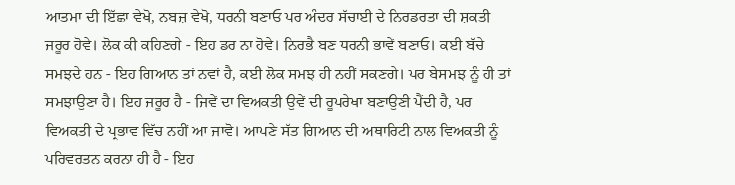ਆਤਮਾ ਦੀ ਇੱਛਾ ਵੇਖੋ, ਨਬਜ਼ ਵੇਖੋ, ਧਰਨੀ ਬਣਾਓ ਪਰ ਅੰਦਰ ਸੱਚਾਈ ਦੇ ਨਿਰਡਰਤਾ ਦੀ ਸ਼ਕਤੀ ਜਰੂਰ ਹੋਵੇ। ਲੋਕ ਕੀ ਕਹਿਣਗੇ - ਇਹ ਡਰ ਨਾ ਹੋਵੇ। ਨਿਰਭੈ ਬਣ ਧਰਨੀ ਭਾਵੇਂ ਬਣਾਓ। ਕਈ ਬੱਚੇ ਸਮਝਦੇ ਹਨ - ਇਹ ਗਿਆਨ ਤਾਂ ਨਵਾਂ ਹੈ, ਕਈ ਲੋਕ ਸਮਝ ਹੀ ਨਹੀਂ ਸਕਣਗੇ। ਪਰ ਬੇਸਮਝ ਨੂੰ ਹੀ ਤਾਂ ਸਮਝਾਉਣਾ ਹੈ। ਇਹ ਜਰੂਰ ਹੈ - ਜਿਵੇਂ ਦਾ ਵਿਅਕਤੀ ਉਵੇਂ ਦੀ ਰੂਪਰੇਖਾ ਬਣਾਉਣੀ ਪੈਂਦੀ ਹੈ, ਪਰ ਵਿਅਕਤੀ ਦੇ ਪ੍ਰਭਾਵ ਵਿੱਚ ਨਹੀਂ ਆ ਜਾਵੋ। ਆਪਣੇ ਸੱਤ ਗਿਆਨ ਦੀ ਅਥਾਰਿਟੀ ਨਾਲ ਵਿਅਕਤੀ ਨੂੰ ਪਰਿਵਰਤਨ ਕਰਨਾ ਹੀ ਹੈ - ਇਹ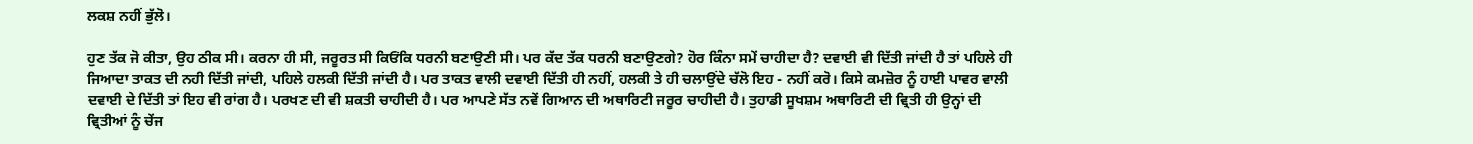ਲਕਸ਼ ਨਹੀਂ ਭੁੱਲੋ।

ਹੁਣ ਤੱਕ ਜੋ ਕੀਤਾ, ਉਹ ਠੀਕ ਸੀ। ਕਰਨਾ ਹੀ ਸੀ, ਜਰੂਰਤ ਸੀ ਕਿਓਂਕਿ ਧਰਨੀ ਬਣਾਉਣੀ ਸੀ। ਪਰ ਕੱਦ ਤੱਕ ਧਰਨੀ ਬਣਾਉਣਗੇ? ਹੋਰ ਕਿੰਨਾ ਸਮੇਂ ਚਾਹੀਦਾ ਹੈ? ਦਵਾਈ ਵੀ ਦਿੱਤੀ ਜਾਂਦੀ ਹੈ ਤਾਂ ਪਹਿਲੇ ਹੀ ਜਿਆਦਾ ਤਾਕਤ ਦੀ ਨਹੀ ਦਿੱਤੀ ਜਾਂਦੀ, ਪਹਿਲੇ ਹਲਕੀ ਦਿੱਤੀ ਜਾਂਦੀ ਹੈ। ਪਰ ਤਾਕਤ ਵਾਲੀ ਦਵਾਈ ਦਿੱਤੀ ਹੀ ਨਹੀਂ, ਹਲਕੀ ਤੇ ਹੀ ਚਲਾਉਂਦੇ ਚੱਲੋ ਇਹ - ਨਹੀਂ ਕਰੋ। ਕਿਸੇ ਕਮਜ਼ੋਰ ਨੂੰ ਹਾਈ ਪਾਵਰ ਵਾਲੀ ਦਵਾਈ ਦੇ ਦਿੱਤੀ ਤਾਂ ਇਹ ਵੀ ਰਾਂਗ ਹੈ। ਪਰਖਣ ਦੀ ਵੀ ਸ਼ਕਤੀ ਚਾਹੀਦੀ ਹੈ। ਪਰ ਆਪਣੇ ਸੱਤ ਨਵੇਂ ਗਿਆਨ ਦੀ ਅਥਾਰਿਟੀ ਜਰੂਰ ਚਾਹੀਦੀ ਹੈ। ਤੁਹਾਡੀ ਸੂਖਸ਼ਮ ਅਥਾਰਿਟੀ ਦੀ ਵ੍ਰਿਤੀ ਹੀ ਉਨ੍ਹਾਂ ਦੀ ਵ੍ਰਿਤੀਆਂ ਨੂੰ ਚੇਂਜ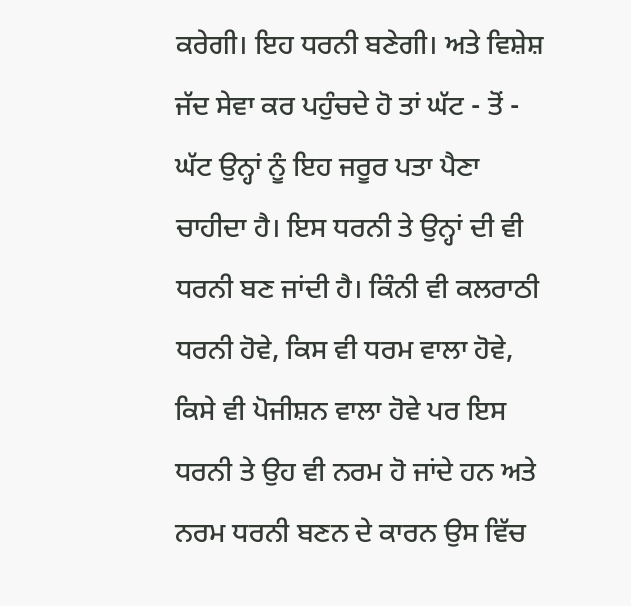ਕਰੇਗੀ। ਇਹ ਧਰਨੀ ਬਣੇਗੀ। ਅਤੇ ਵਿਸ਼ੇਸ਼ ਜੱਦ ਸੇਵਾ ਕਰ ਪਹੁੰਚਦੇ ਹੋ ਤਾਂ ਘੱਟ - ਤੋਂ - ਘੱਟ ਉਨ੍ਹਾਂ ਨੂੰ ਇਹ ਜਰੂਰ ਪਤਾ ਪੈਣਾ ਚਾਹੀਦਾ ਹੈ। ਇਸ ਧਰਨੀ ਤੇ ਉਨ੍ਹਾਂ ਦੀ ਵੀ ਧਰਨੀ ਬਣ ਜਾਂਦੀ ਹੈ। ਕਿੰਨੀ ਵੀ ਕਲਰਾਠੀ ਧਰਨੀ ਹੋਵੇ, ਕਿਸ ਵੀ ਧਰਮ ਵਾਲਾ ਹੋਵੇ, ਕਿਸੇ ਵੀ ਪੋਜੀਸ਼ਨ ਵਾਲਾ ਹੋਵੇ ਪਰ ਇਸ ਧਰਨੀ ਤੇ ਉਹ ਵੀ ਨਰਮ ਹੋ ਜਾਂਦੇ ਹਨ ਅਤੇ ਨਰਮ ਧਰਨੀ ਬਣਨ ਦੇ ਕਾਰਨ ਉਸ ਵਿੱਚ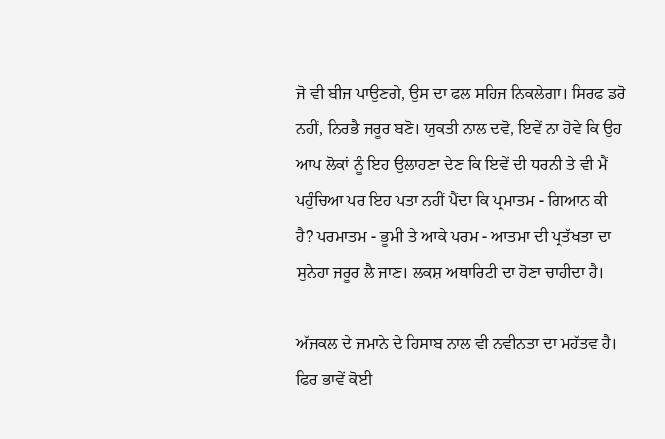ਜੋ ਵੀ ਬੀਜ ਪਾਉਣਗੇ, ਉਸ ਦਾ ਫਲ ਸਹਿਜ ਨਿਕਲੇਗਾ। ਸਿਰਫ ਡਰੋ ਨਹੀਂ, ਨਿਰਭੈ ਜਰੂਰ ਬਣੋ। ਯੁਕਤੀ ਨਾਲ ਦਵੋ, ਇਵੇਂ ਨਾ ਹੋਵੇ ਕਿ ਉਹ ਆਪ ਲੋਕਾਂ ਨੂੰ ਇਹ ਉਲਾਹਣਾ ਦੇਣ ਕਿ ਇਵੇਂ ਦੀ ਧਰਨੀ ਤੇ ਵੀ ਮੈਂ ਪਹੁੰਚਿਆ ਪਰ ਇਹ ਪਤਾ ਨਹੀਂ ਪੈਂਦਾ ਕਿ ਪ੍ਰਮਾਤਮ - ਗਿਆਨ ਕੀ ਹੈ? ਪਰਮਾਤਮ - ਭੂਮੀ ਤੇ ਆਕੇ ਪਰਮ - ਆਤਮਾ ਦੀ ਪ੍ਰਤੱਖਤਾ ਦਾ ਸੁਨੇਹਾ ਜਰੂਰ ਲੈ ਜਾਣ। ਲਕਸ਼ ਅਥਾਰਿਟੀ ਦਾ ਹੋਣਾ ਚਾਹੀਦਾ ਹੈ।

ਅੱਜਕਲ ਦੇ ਜਮਾਨੇ ਦੇ ਹਿਸਾਬ ਨਾਲ ਵੀ ਨਵੀਨਤਾ ਦਾ ਮਹੱਤਵ ਹੈ। ਫਿਰ ਭਾਵੇਂ ਕੋਈ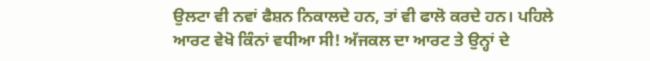ਉਲਟਾ ਵੀ ਨਵਾਂ ਫੈਸ਼ਨ ਨਿਕਾਲਦੇ ਹਨ, ਤਾਂ ਵੀ ਫਾਲੋ ਕਰਦੇ ਹਨ। ਪਹਿਲੇ ਆਰਟ ਵੇਖੋ ਕਿੰਨਾਂ ਵਧੀਆ ਸੀ! ਅੱਜਕਲ ਦਾ ਆਰਟ ਤੇ ਉਨ੍ਹਾਂ ਦੇ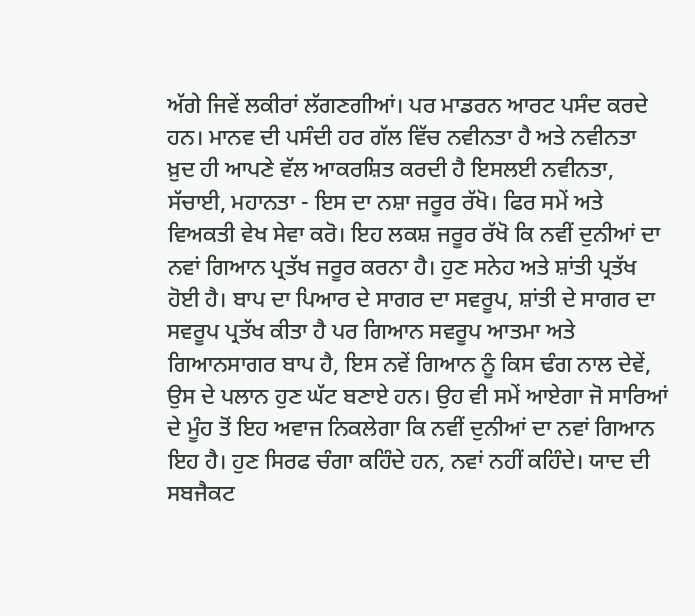ਅੱਗੇ ਜਿਵੇਂ ਲਕੀਰਾਂ ਲੱਗਣਗੀਆਂ। ਪਰ ਮਾਡਰਨ ਆਰਟ ਪਸੰਦ ਕਰਦੇ ਹਨ। ਮਾਨਵ ਦੀ ਪਸੰਦੀ ਹਰ ਗੱਲ ਵਿੱਚ ਨਵੀਨਤਾ ਹੈ ਅਤੇ ਨਵੀਨਤਾ ਖ਼ੁਦ ਹੀ ਆਪਣੇ ਵੱਲ ਆਕਰਸ਼ਿਤ ਕਰਦੀ ਹੈ ਇਸਲਈ ਨਵੀਨਤਾ, ਸੱਚਾਈ, ਮਹਾਨਤਾ - ਇਸ ਦਾ ਨਸ਼ਾ ਜਰੂਰ ਰੱਖੋ। ਫਿਰ ਸਮੇਂ ਅਤੇ ਵਿਅਕਤੀ ਵੇਖ ਸੇਵਾ ਕਰੋ। ਇਹ ਲਕਸ਼ ਜਰੂਰ ਰੱਖੋ ਕਿ ਨਵੀਂ ਦੁਨੀਆਂ ਦਾ ਨਵਾਂ ਗਿਆਨ ਪ੍ਰਤੱਖ ਜਰੂਰ ਕਰਨਾ ਹੈ। ਹੁਣ ਸਨੇਹ ਅਤੇ ਸ਼ਾਂਤੀ ਪ੍ਰਤੱਖ ਹੋਈ ਹੈ। ਬਾਪ ਦਾ ਪਿਆਰ ਦੇ ਸਾਗਰ ਦਾ ਸਵਰੂਪ, ਸ਼ਾਂਤੀ ਦੇ ਸਾਗਰ ਦਾ ਸਵਰੂਪ ਪ੍ਰਤੱਖ ਕੀਤਾ ਹੈ ਪਰ ਗਿਆਨ ਸਵਰੂਪ ਆਤਮਾ ਅਤੇ ਗਿਆਨਸਾਗਰ ਬਾਪ ਹੈ, ਇਸ ਨਵੇਂ ਗਿਆਨ ਨੂੰ ਕਿਸ ਢੰਗ ਨਾਲ ਦੇਵੇਂ, ਉਸ ਦੇ ਪਲਾਨ ਹੁਣ ਘੱਟ ਬਣਾਏ ਹਨ। ਉਹ ਵੀ ਸਮੇਂ ਆਏਗਾ ਜੋ ਸਾਰਿਆਂ ਦੇ ਮੂੰਹ ਤੋਂ ਇਹ ਅਵਾਜ ਨਿਕਲੇਗਾ ਕਿ ਨਵੀਂ ਦੁਨੀਆਂ ਦਾ ਨਵਾਂ ਗਿਆਨ ਇਹ ਹੈ। ਹੁਣ ਸਿਰਫ ਚੰਗਾ ਕਹਿੰਦੇ ਹਨ, ਨਵਾਂ ਨਹੀਂ ਕਹਿੰਦੇ। ਯਾਦ ਦੀ ਸਬਜੈਕਟ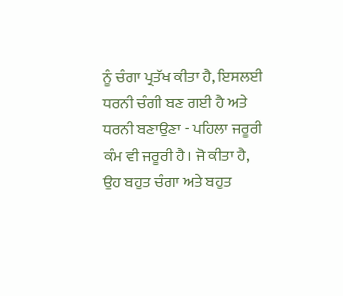ਨੂੰ ਚੰਗਾ ਪ੍ਰਤੱਖ ਕੀਤਾ ਹੈ, ਇਸਲਈ ਧਰਨੀ ਚੰਗੀ ਬਣ ਗਈ ਹੈ ਅਤੇ ਧਰਨੀ ਬਣਾਉਣਾ - ਪਹਿਲਾ ਜਰੂਰੀ ਕੰਮ ਵੀ ਜਰੂਰੀ ਹੈ। ਜੋ ਕੀਤਾ ਹੈ, ਉਹ ਬਹੁਤ ਚੰਗਾ ਅਤੇ ਬਹੁਤ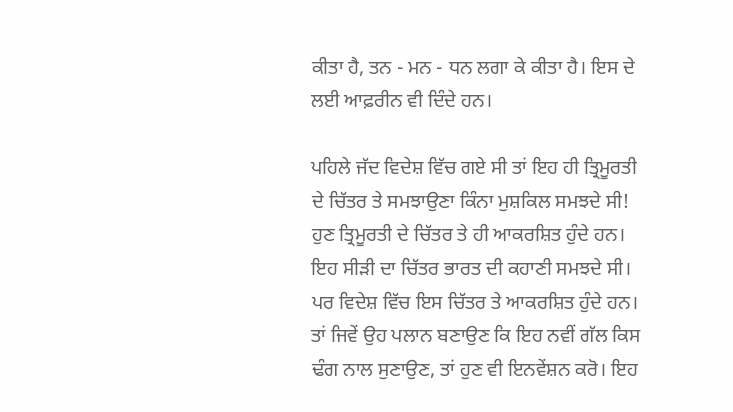ਕੀਤਾ ਹੈ, ਤਨ - ਮਨ - ਧਨ ਲਗਾ ਕੇ ਕੀਤਾ ਹੈ। ਇਸ ਦੇ ਲਈ ਆਫ਼ਰੀਨ ਵੀ ਦਿੰਦੇ ਹਨ।

ਪਹਿਲੇ ਜੱਦ ਵਿਦੇਸ਼ ਵਿੱਚ ਗਏ ਸੀ ਤਾਂ ਇਹ ਹੀ ਤ੍ਰਿਮੂਰਤੀ ਦੇ ਚਿੱਤਰ ਤੇ ਸਮਝਾਉਣਾ ਕਿੰਨਾ ਮੁਸ਼ਕਿਲ ਸਮਝਦੇ ਸੀ! ਹੁਣ ਤ੍ਰਿਮੂਰਤੀ ਦੇ ਚਿੱਤਰ ਤੇ ਹੀ ਆਕਰਸ਼ਿਤ ਹੁੰਦੇ ਹਨ। ਇਹ ਸੀੜੀ ਦਾ ਚਿੱਤਰ ਭਾਰਤ ਦੀ ਕਹਾਣੀ ਸਮਝਦੇ ਸੀ। ਪਰ ਵਿਦੇਸ਼ ਵਿੱਚ ਇਸ ਚਿੱਤਰ ਤੇ ਆਕਰਸ਼ਿਤ ਹੁੰਦੇ ਹਨ। ਤਾਂ ਜਿਵੇਂ ਉਹ ਪਲਾਨ ਬਣਾਉਣ ਕਿ ਇਹ ਨਵੀਂ ਗੱਲ ਕਿਸ ਢੰਗ ਨਾਲ ਸੁਣਾਉਣ, ਤਾਂ ਹੁਣ ਵੀ ਇਨਵੇਂਸ਼ਨ ਕਰੋ। ਇਹ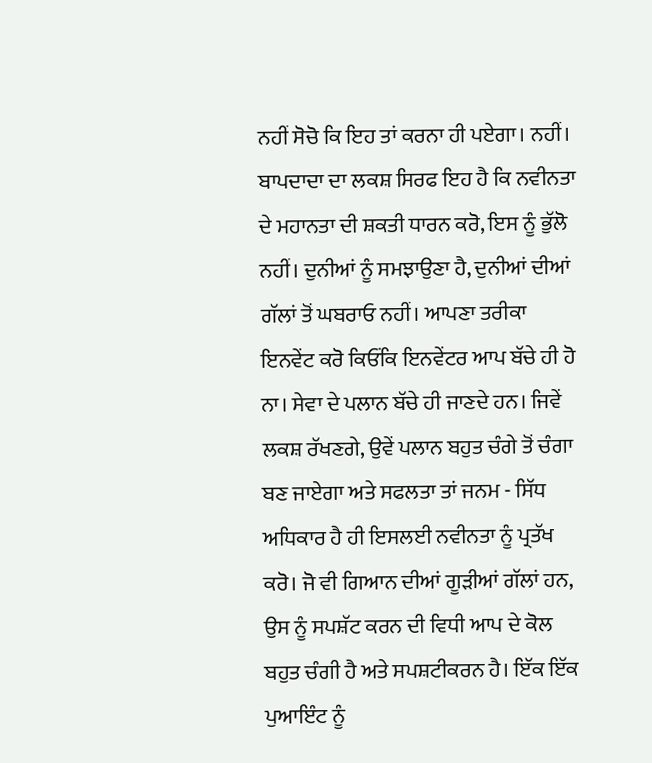ਨਹੀਂ ਸੋਚੋ ਕਿ ਇਹ ਤਾਂ ਕਰਨਾ ਹੀ ਪਏਗਾ। ਨਹੀਂ। ਬਾਪਦਾਦਾ ਦਾ ਲਕਸ਼ ਸਿਰਫ ਇਹ ਹੈ ਕਿ ਨਵੀਨਤਾ ਦੇ ਮਹਾਨਤਾ ਦੀ ਸ਼ਕਤੀ ਧਾਰਨ ਕਰੋ, ਇਸ ਨੂੰ ਭੁੱਲੋ ਨਹੀਂ। ਦੁਨੀਆਂ ਨੂੰ ਸਮਝਾਉਣਾ ਹੈ, ਦੁਨੀਆਂ ਦੀਆਂ ਗੱਲਾਂ ਤੋਂ ਘਬਰਾਓ ਨਹੀਂ। ਆਪਣਾ ਤਰੀਕਾ ਇਨਵੇਂਟ ਕਰੋ ਕਿਓਂਕਿ ਇਨਵੇਂਟਰ ਆਪ ਬੱਚੇ ਹੀ ਹੋ ਨਾ। ਸੇਵਾ ਦੇ ਪਲਾਨ ਬੱਚੇ ਹੀ ਜਾਣਦੇ ਹਨ। ਜਿਵੇਂ ਲਕਸ਼ ਰੱਖਣਗੇ, ਉਵੇਂ ਪਲਾਨ ਬਹੁਤ ਚੰਗੇ ਤੋਂ ਚੰਗਾ ਬਣ ਜਾਏਗਾ ਅਤੇ ਸਫਲਤਾ ਤਾਂ ਜਨਮ - ਸਿੱਧ ਅਧਿਕਾਰ ਹੈ ਹੀ ਇਸਲਈ ਨਵੀਨਤਾ ਨੂੰ ਪ੍ਰਤੱਖ ਕਰੋ। ਜੋ ਵੀ ਗਿਆਨ ਦੀਆਂ ਗੂੜੀਆਂ ਗੱਲਾਂ ਹਨ, ਉਸ ਨੂੰ ਸਪਸ਼ੱਟ ਕਰਨ ਦੀ ਵਿਧੀ ਆਪ ਦੇ ਕੋਲ ਬਹੁਤ ਚੰਗੀ ਹੈ ਅਤੇ ਸਪਸ਼ਟੀਕਰਨ ਹੈ। ਇੱਕ ਇੱਕ ਪੁਆਇੰਟ ਨੂੰ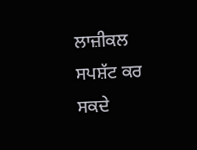ਲਾਜ਼ੀਕਲ ਸਪਸ਼ੱਟ ਕਰ ਸਕਦੇ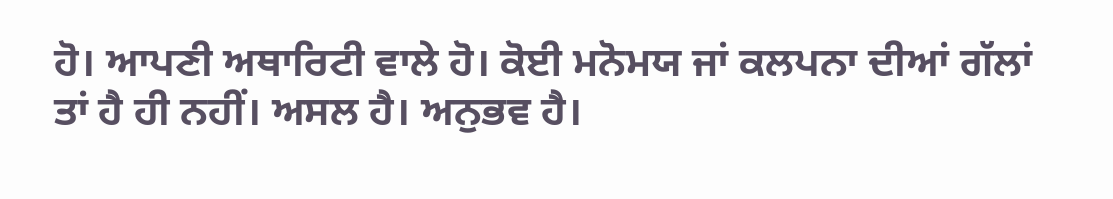ਹੋ। ਆਪਣੀ ਅਥਾਰਿਟੀ ਵਾਲੇ ਹੋ। ਕੋਈ ਮਨੋਮਯ ਜਾਂ ਕਲਪਨਾ ਦੀਆਂ ਗੱਲਾਂ ਤਾਂ ਹੈ ਹੀ ਨਹੀਂ। ਅਸਲ ਹੈ। ਅਨੁਭਵ ਹੈ।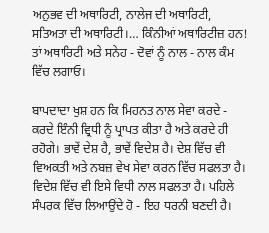ਅਨੁਭਵ ਦੀ ਅਥਾਰਿਟੀ, ਨਾਲੇਜ ਦੀ ਅਥਾਰਿਟੀ, ਸਤਿਅਤਾ ਦੀ ਅਥਾਰਿਟੀ।… ਕਿੰਨੀਆਂ ਅਥਾਰਿਟੀਜ਼ ਹਨ! ਤਾਂ ਅਥਾਰਿਟੀ ਅਤੇ ਸਨੇਹ - ਦੋਵਾਂ ਨੂੰ ਨਾਲ - ਨਾਲ ਕੰਮ ਵਿੱਚ ਲਗਾਓ।

ਬਾਪਦਾਦਾ ਖੁਸ਼ ਹਨ ਕਿ ਮਿਹਨਤ ਨਾਲ ਸੇਵਾ ਕਰਦੇ - ਕਰਦੇ ਇੰਨੀ ਵ੍ਰਿਧੀ ਨੂੰ ਪ੍ਰਾਪਤ ਕੀਤਾ ਹੈ ਅਤੇ ਕਰਦੇ ਹੀ ਰਹੋਗੇ। ਭਾਵੇਂ ਦੇਸ਼ ਹੈ, ਭਾਵੇਂ ਵਿਦੇਸ਼ ਹੈ। ਦੇਸ਼ ਵਿੱਚ ਵੀ ਵਿਅਕਤੀ ਅਤੇ ਨਬਜ਼ ਵੇਖ ਸੇਵਾ ਕਰਨ ਵਿੱਚ ਸਫਲਤਾ ਹੈ। ਵਿਦੇਸ਼ ਵਿੱਚ ਵੀ ਇਸੇ ਵਿਧੀ ਨਾਲ ਸਫਲਤਾ ਹੈ। ਪਹਿਲੇ ਸੰਪਰਕ ਵਿੱਚ ਲਿਆਉਂਦੇ ਹੋ - ਇਹ ਧਰਨੀ ਬਣਦੀ ਹੈ।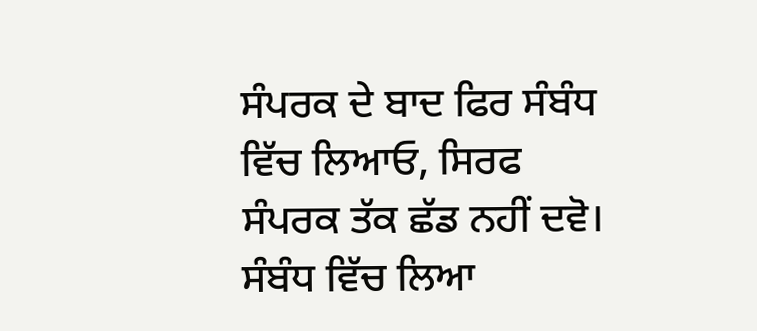ਸੰਪਰਕ ਦੇ ਬਾਦ ਫਿਰ ਸੰਬੰਧ ਵਿੱਚ ਲਿਆਓ, ਸਿਰਫ ਸੰਪਰਕ ਤੱਕ ਛੱਡ ਨਹੀਂ ਦਵੋ। ਸੰਬੰਧ ਵਿੱਚ ਲਿਆ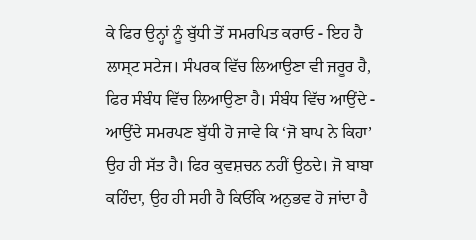ਕੇ ਫਿਰ ਉਨ੍ਹਾਂ ਨੂੰ ਬੁੱਧੀ ਤੋਂ ਸਮਰਪਿਤ ਕਰਾਓ - ਇਹ ਹੈ ਲਾਸ੍ਟ ਸਟੇਜ। ਸੰਪਰਕ ਵਿੱਚ ਲਿਆਉਣਾ ਵੀ ਜਰੂਰ ਹੈ, ਫਿਰ ਸੰਬੰਧ ਵਿੱਚ ਲਿਆਉਣਾ ਹੈ। ਸੰਬੰਧ ਵਿੱਚ ਆਉਂਦੇ - ਆਉਂਦੇ ਸਮਰਪਣ ਬੁੱਧੀ ਹੋ ਜਾਵੇ ਕਿ ‘ਜੋ ਬਾਪ ਨੇ ਕਿਹਾ’ ਉਹ ਹੀ ਸੱਤ ਹੈ। ਫਿਰ ਕੁਵਸ਼ਚਨ ਨਹੀਂ ਉਠਦੇ। ਜੋ ਬਾਬਾ ਕਹਿੰਦਾ, ਉਹ ਹੀ ਸਹੀ ਹੈ ਕਿਓਂਕਿ ਅਨੁਭਵ ਹੋ ਜਾਂਦਾ ਹੈ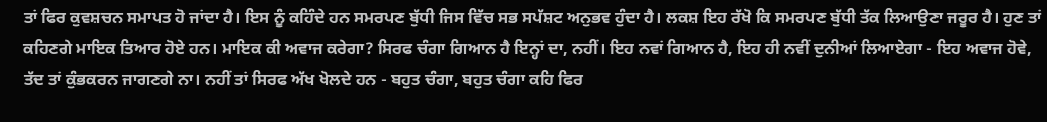ਤਾਂ ਫਿਰ ਕੁਵਸ਼ਚਨ ਸਮਾਪਤ ਹੋ ਜਾਂਦਾ ਹੈ। ਇਸ ਨੂੰ ਕਹਿੰਦੇ ਹਨ ਸਮਰਪਣ ਬੁੱਧੀ ਜਿਸ ਵਿੱਚ ਸਭ ਸਪੱਸ਼ਟ ਅਨੁਭਵ ਹੁੰਦਾ ਹੈ। ਲਕਸ਼ ਇਹ ਰੱਖੋ ਕਿ ਸਮਰਪਣ ਬੁੱਧੀ ਤੱਕ ਲਿਆਉਣਾ ਜਰੂਰ ਹੈ। ਹੁਣ ਤਾਂ ਕਹਿਣਗੇ ਮਾਇਕ ਤਿਆਰ ਹੋਏ ਹਨ। ਮਾਇਕ ਕੀ ਅਵਾਜ ਕਰੇਗਾ? ਸਿਰਫ ਚੰਗਾ ਗਿਆਨ ਹੈ ਇਨ੍ਹਾਂ ਦਾ, ਨਹੀਂ। ਇਹ ਨਵਾਂ ਗਿਆਨ ਹੈ, ਇਹ ਹੀ ਨਵੀਂ ਦੁਨੀਆਂ ਲਿਆਏਗਾ - ਇਹ ਅਵਾਜ ਹੋਵੇ, ਤੱਦ ਤਾਂ ਕੁੰਭਕਰਨ ਜਾਗਣਗੇ ਨਾ। ਨਹੀਂ ਤਾਂ ਸਿਰਫ ਅੱਖ ਖੋਲਦੇ ਹਨ - ਬਹੁਤ ਚੰਗਾ, ਬਹੁਤ ਚੰਗਾ ਕਹਿ ਫਿਰ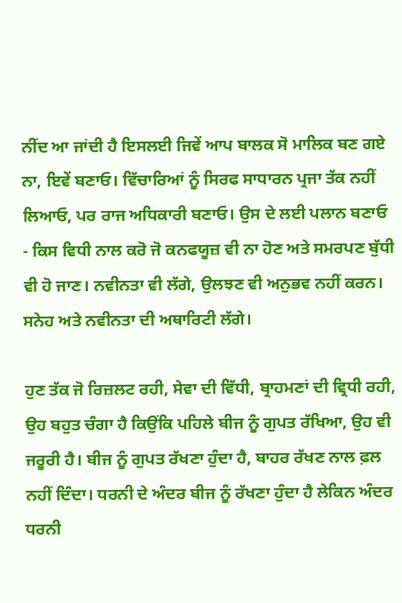ਨੀਂਦ ਆ ਜਾਂਦੀ ਹੈ ਇਸਲਈ ਜਿਵੇਂ ਆਪ ਬਾਲਕ ਸੋ ਮਾਲਿਕ ਬਣ ਗਏ ਨਾ, ਇਵੇਂ ਬਣਾਓ। ਵਿੱਚਾਰਿਆਂ ਨੂੰ ਸਿਰਫ ਸਾਧਾਰਨ ਪ੍ਰਜਾ ਤੱਕ ਨਹੀਂ ਲਿਆਓ, ਪਰ ਰਾਜ ਅਧਿਕਾਰੀ ਬਣਾਓ। ਉਸ ਦੇ ਲਈ ਪਲਾਨ ਬਣਾਓ - ਕਿਸ ਵਿਧੀ ਨਾਲ ਕਰੋ ਜੋ ਕਨਫਯੂਜ਼ ਵੀ ਨਾ ਹੋਣ ਅਤੇ ਸਮਰਪਣ ਬੁੱਧੀ ਵੀ ਹੋ ਜਾਣ। ਨਵੀਨਤਾ ਵੀ ਲੱਗੇ, ਉਲਝਣ ਵੀ ਅਨੁਭਵ ਨਹੀਂ ਕਰਨ। ਸਨੇਹ ਅਤੇ ਨਵੀਨਤਾ ਦੀ ਅਥਾਰਿਟੀ ਲੱਗੇ।

ਹੁਣ ਤੱਕ ਜੋ ਰਿਜ਼ਲਟ ਰਹੀ, ਸੇਵਾ ਦੀ ਵਿੱਧੀ, ਬ੍ਰਾਹਮਣਾਂ ਦੀ ਵ੍ਰਿਧੀ ਰਹੀ, ਉਹ ਬਹੁਤ ਚੰਗਾ ਹੈ ਕਿਉਂਕਿ ਪਹਿਲੇ ਬੀਜ ਨੂੰ ਗੁਪਤ ਰੱਖਿਆ, ਉਹ ਵੀ ਜਰੂਰੀ ਹੈ। ਬੀਜ ਨੂੰ ਗੁਪਤ ਰੱਖਣਾ ਹੁੰਦਾ ਹੈ, ਬਾਹਰ ਰੱਖਣ ਨਾਲ ਫ਼ਲ ਨਹੀਂ ਦਿੰਦਾ। ਧਰਨੀ ਦੇ ਅੰਦਰ ਬੀਜ ਨੂੰ ਰੱਖਣਾ ਹੁੰਦਾ ਹੈ ਲੇਕਿਨ ਅੰਦਰ ਧਰਨੀ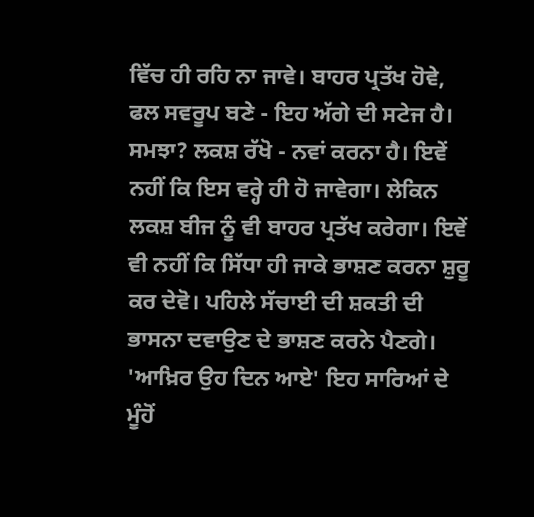ਵਿੱਚ ਹੀ ਰਹਿ ਨਾ ਜਾਵੇ। ਬਾਹਰ ਪ੍ਰਤੱਖ ਹੋਵੇ, ਫਲ ਸਵਰੂਪ ਬਣੇ - ਇਹ ਅੱਗੇ ਦੀ ਸਟੇਜ ਹੈ। ਸਮਝਾ? ਲਕਸ਼ ਰੱਖੋ - ਨਵਾਂ ਕਰਨਾ ਹੈ। ਇਵੇਂ ਨਹੀਂ ਕਿ ਇਸ ਵਰ੍ਹੇ ਹੀ ਹੋ ਜਾਵੇਗਾ। ਲੇਕਿਨ ਲਕਸ਼ ਬੀਜ ਨੂੰ ਵੀ ਬਾਹਰ ਪ੍ਰਤੱਖ ਕਰੇਗਾ। ਇਵੇਂ ਵੀ ਨਹੀਂ ਕਿ ਸਿੱਧਾ ਹੀ ਜਾਕੇ ਭਾਸ਼ਣ ਕਰਨਾ ਸ਼ੁਰੂ ਕਰ ਦੇਵੋ। ਪਹਿਲੇ ਸੱਚਾਈ ਦੀ ਸ਼ਕਤੀ ਦੀ ਭਾਸਨਾ ਦਵਾਉਣ ਦੇ ਭਾਸ਼ਣ ਕਰਨੇ ਪੈਣਗੇ। 'ਆਖ਼ਿਰ ਉਹ ਦਿਨ ਆਏ' ਇਹ ਸਾਰਿਆਂ ਦੇ ਮੂੰਹੋਂ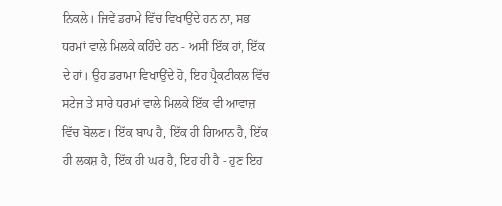ਨਿਕਲੇ। ਜਿਵੇਂ ਡਰਾਮੇ ਵਿੱਚ ਵਿਖਾਉਂਦੇ ਹਨ ਨਾ, ਸਭ ਧਰਮਾਂ ਵਾਲੇ ਮਿਲਕੇ ਕਹਿੰਦੇ ਹਨ - ਅਸੀਂ ਇੱਕ ਹਾਂ, ਇੱਕ ਦੇ ਹਾਂ। ਉਹ ਡਰਾਮਾ ਵਿਖਾਉਂਦੇ ਹੋ, ਇਹ ਪ੍ਰੈਕਟੀਕਲ ਵਿੱਚ ਸਟੇਜ ਤੇ ਸਾਰੇ ਧਰਮਾਂ ਵਾਲੇ ਮਿਲਕੇ ਇੱਕ ਵੀ ਆਵਾਜ਼ ਵਿੱਚ ਬੋਲਣ। ਇੱਕ ਬਾਪ ਹੈ, ਇੱਕ ਹੀ ਗਿਆਨ ਹੈ, ਇੱਕ ਹੀ ਲਕਸ਼ ਹੈ, ਇੱਕ ਹੀ ਘਰ ਹੈ, ਇਹ ਹੀ ਹੈ - ਹੁਣ ਇਹ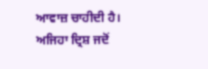ਆਵਾਜ਼ ਚਾਹੀਦੀ ਹੈ। ਅਜਿਹਾ ਦ੍ਰਿਸ਼ ਜਦੋਂ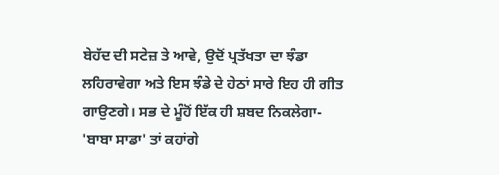ਬੇਹੱਦ ਦੀ ਸਟੇਜ਼ ਤੇ ਆਵੇ, ਉਦੋਂ ਪ੍ਰਤੱਖਤਾ ਦਾ ਝੰਡਾ ਲਹਿਰਾਵੇਗਾ ਅਤੇ ਇਸ ਝੰਡੇ ਦੇ ਹੇਠਾਂ ਸਾਰੇ ਇਹ ਹੀ ਗੀਤ ਗਾਉਣਗੇ। ਸਭ ਦੇ ਮੂੰਹੋਂ ਇੱਕ ਹੀ ਸ਼ਬਦ ਨਿਕਲੇਗਾ- 'ਬਾਬਾ ਸਾਡਾ' ਤਾਂ ਕਹਾਂਗੇ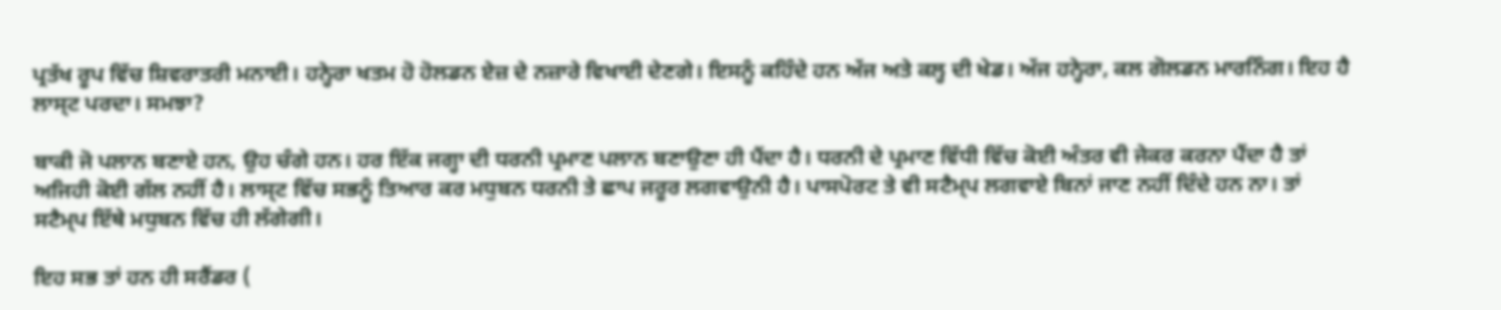ਪ੍ਰਤੱਖ ਰੂਪ ਵਿੱਚ ਸ਼ਿਵਰਾਤਰੀ ਮਨਾਈ। ਹਨ੍ਹੇਰਾ ਖਤਮ ਹੋ ਹੋਲਡਨ ਏਜ਼ ਦੇ ਨਜ਼ਾਰੇ ਵਿਖਾਈ ਦੇਣਗੇ। ਇਸਨੂੰ ਕਹਿੰਦੇ ਹਨ ਅੱਜ ਅਤੇ ਕਲ੍ਹ ਦੀ ਖੇਡ। ਅੱਜ ਹਨ੍ਹੇਰਾ, ਕਲ ਗੋਲਡਨ ਮਾਰਨਿੰਗ। ਇਹ ਹੈ ਲਾਸ੍ਟ ਪਰਦਾ। ਸਮਝਾ?

ਬਾਕੀ ਜੋ ਪਲਾਨ ਬਣਾਏ ਹਨ, ਉਹ ਚੰਗੇ ਹਨ। ਹਰ ਇੱਕ ਜਗ੍ਹਾ ਦੀ ਧਰਨੀ ਪ੍ਰਮਾਣ ਪਲਾਨ ਬਣਾਉਣਾ ਹੀ ਪੈਂਦਾ ਹੈ। ਧਰਨੀ ਦੇ ਪ੍ਰਮਾਣ ਵਿੱਧੀ ਵਿੱਚ ਕੋਈ ਅੰਤਰ ਵੀ ਜੇਕਰ ਕਰਨਾ ਪੈਂਦਾ ਹੈ ਤਾਂ ਅਜਿਹੀ ਕੋਈ ਗੱਲ ਨਹੀਂ ਹੈ। ਲਾਸ੍ਟ ਵਿੱਚ ਸਭਨੂੰ ਤਿਆਰ ਕਰ ਮਧੁਬਨ ਧਰਨੀ ਤੇ ਛਾਪ ਜਰੂਰ ਲਗਵਾਉਨੀ ਹੈ। ਪਾਸਪੋਰਟ ਤੇ ਵੀ ਸਟੈਮ੍ਪ ਲਗਵਾਏ ਬਿਨਾਂ ਜਾਣ ਨਹੀਂ ਦਿੰਦੇ ਹਨ ਨਾ। ਤਾਂ ਸਟੈਮ੍ਪ ਇੱਥੇ ਮਧੁਬਨ ਵਿੱਚ ਹੀ ਲੱਗੇਗੀ।

ਇਹ ਸਭ ਤਾਂ ਹਨ ਹੀ ਸਰੈਂਡਰ (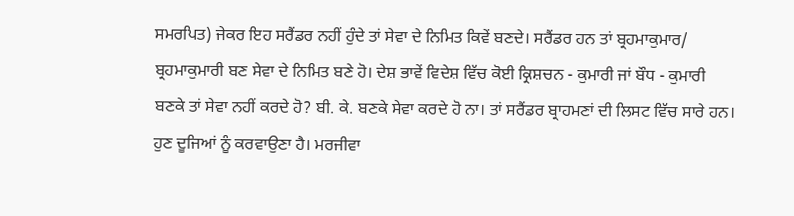ਸਮਰਪਿਤ) ਜੇਕਰ ਇਹ ਸਰੈਂਡਰ ਨਹੀਂ ਹੁੰਦੇ ਤਾਂ ਸੇਵਾ ਦੇ ਨਿਮਿਤ ਕਿਵੇਂ ਬਣਦੇ। ਸਰੈਂਡਰ ਹਨ ਤਾਂ ਬ੍ਰਹਮਾਕੁਮਾਰ/ ਬ੍ਰਹਮਾਕੁਮਾਰੀ ਬਣ ਸੇਵਾ ਦੇ ਨਿਮਿਤ ਬਣੇ ਹੋ। ਦੇਸ਼ ਭਾਵੇਂ ਵਿਦੇਸ਼ ਵਿੱਚ ਕੋਈ ਕ੍ਰਿਸ਼ਚਨ - ਕੁਮਾਰੀ ਜਾਂ ਬੌਧ - ਕੁਮਾਰੀ ਬਣਕੇ ਤਾਂ ਸੇਵਾ ਨਹੀਂ ਕਰਦੇ ਹੋ? ਬੀ. ਕੇ. ਬਣਕੇ ਸੇਵਾ ਕਰਦੇ ਹੋ ਨਾ। ਤਾਂ ਸਰੈਂਡਰ ਬ੍ਰਾਹਮਣਾਂ ਦੀ ਲਿਸਟ ਵਿੱਚ ਸਾਰੇ ਹਨ। ਹੁਣ ਦੂਜਿਆਂ ਨੂੰ ਕਰਵਾਉਣਾ ਹੈ। ਮਰਜੀਵਾ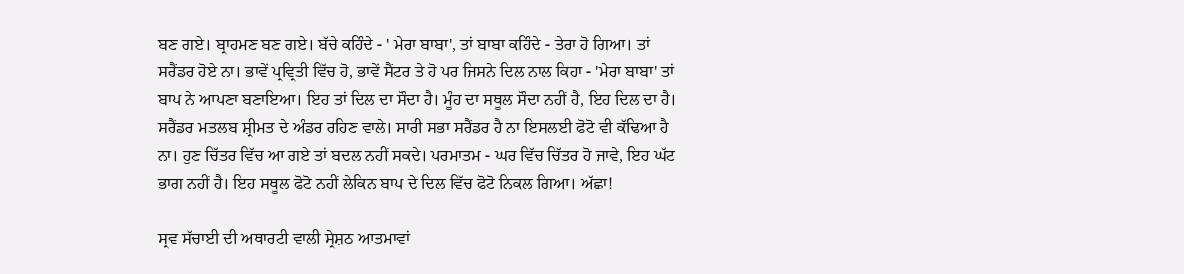ਬਣ ਗਏ। ਬ੍ਰਾਹਮਣ ਬਣ ਗਏ। ਬੱਚੇ ਕਹਿੰਦੇ - ' ਮੇਰਾ ਬਾਬਾ', ਤਾਂ ਬਾਬਾ ਕਹਿੰਦੇ - ਤੇਰਾ ਹੋ ਗਿਆ। ਤਾਂ ਸਰੈਂਡਰ ਹੋਏ ਨਾ। ਭਾਵੇਂ ਪ੍ਰਵ੍ਰਿਤੀ ਵਿੱਚ ਹੋ, ਭਾਵੇਂ ਸੈਂਟਰ ਤੇ ਹੋ ਪਰ ਜਿਸਨੇ ਦਿਲ ਨਾਲ ਕਿਹਾ - 'ਮੇਰਾ ਬਾਬਾ' ਤਾਂ ਬਾਪ ਨੇ ਆਪਣਾ ਬਣਾਇਆ। ਇਹ ਤਾਂ ਦਿਲ ਦਾ ਸੌਦਾ ਹੈ। ਮੂੰਹ ਦਾ ਸਥੂਲ ਸੌਦਾ ਨਹੀਂ ਹੈ, ਇਹ ਦਿਲ ਦਾ ਹੈ। ਸਰੈਂਡਰ ਮਤਲਬ ਸ਼੍ਰੀਮਤ ਦੇ ਅੰਡਰ ਰਹਿਣ ਵਾਲੇ। ਸਾਰੀ ਸਭਾ ਸਰੈਂਡਰ ਹੈ ਨਾ ਇਸਲਈ ਫੋਟੋ ਵੀ ਕੱਢਿਆ ਹੈ ਨਾ। ਹੁਣ ਚਿੱਤਰ ਵਿੱਚ ਆ ਗਏ ਤਾਂ ਬਦਲ ਨਹੀਂ ਸਕਦੇ। ਪਰਮਾਤਮ - ਘਰ ਵਿੱਚ ਚਿੱਤਰ ਹੋ ਜਾਵੇ, ਇਹ ਘੱਟ ਭਾਗ ਨਹੀਂ ਹੈ। ਇਹ ਸਥੂਲ ਫੋਟੋ ਨਹੀਂ ਲੇਕਿਨ ਬਾਪ ਦੇ ਦਿਲ ਵਿੱਚ ਫੋਟੋ ਨਿਕਲ ਗਿਆ। ਅੱਛਾ!

ਸ੍ਰਵ ਸੱਚਾਈ ਦੀ ਅਥਾਰਟੀ ਵਾਲੀ ਸ੍ਰੇਸ਼ਠ ਆਤਮਾਵਾਂ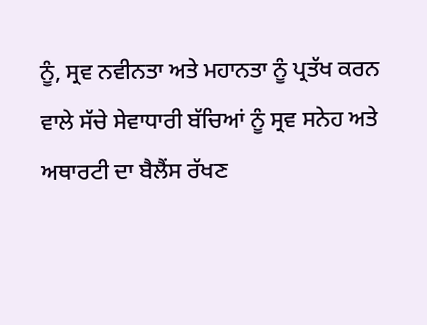ਨੂੰ, ਸ੍ਰਵ ਨਵੀਨਤਾ ਅਤੇ ਮਹਾਨਤਾ ਨੂੰ ਪ੍ਰਤੱਖ ਕਰਨ ਵਾਲੇ ਸੱਚੇ ਸੇਵਾਧਾਰੀ ਬੱਚਿਆਂ ਨੂੰ ਸ੍ਰਵ ਸਨੇਹ ਅਤੇ ਅਥਾਰਟੀ ਦਾ ਬੈਲੈਂਸ ਰੱਖਣ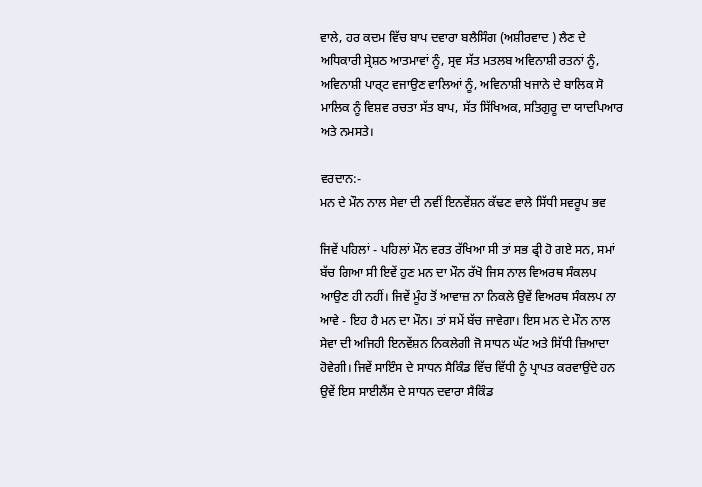ਵਾਲੇ, ਹਰ ਕਦਮ ਵਿੱਚ ਬਾਪ ਦਵਾਰਾ ਬਲੈਸਿੰਗ (ਅਸ਼ੀਰਵਾਦ ) ਲੈਣ ਦੇ ਅਧਿਕਾਰੀ ਸ੍ਰੇਸ਼ਠ ਆਤਮਾਵਾਂ ਨੂੰ, ਸ੍ਰਵ ਸੱਤ ਮਤਲਬ ਅਵਿਨਾਸ਼ੀ ਰਤਨਾਂ ਨੂੰ, ਅਵਿਨਾਸ਼ੀ ਪਾਰ੍ਟ ਵਜਾਉਣ ਵਾਲਿਆਂ ਨੂੰ, ਅਵਿਨਾਸ਼ੀ ਖਜਾਨੇ ਦੇ ਬਾਲਿਕ ਸੋ ਮਾਲਿਕ ਨੂੰ ਵਿਸ਼ਵ ਰਚਤਾ ਸੱਤ ਬਾਪ, ਸੱਤ ਸਿੱਖਿਅਕ, ਸਤਿਗੁਰੂ ਦਾ ਯਾਦਪਿਆਰ ਅਤੇ ਨਮਸਤੇ।

ਵਰਦਾਨ:-
ਮਨ ਦੇ ਮੌਨ ਨਾਲ ਸੇਵਾ ਦੀ ਨਵੀਂ ਇਨਵੇਂਸ਼ਨ ਕੱਢਣ ਵਾਲੇ ਸਿੱਧੀ ਸਵਰੂਪ ਭਵ

ਜਿਵੇਂ ਪਹਿਲਾਂ - ਪਹਿਲਾਂ ਮੌਨ ਵਰਤ ਰੱਖਿਆ ਸੀ ਤਾਂ ਸਭ ਫ੍ਰੀ ਹੋ ਗਏ ਸਨ, ਸਮਾਂ ਬੱਚ ਗਿਆ ਸੀ ਇਵੇਂ ਹੁਣ ਮਨ ਦਾ ਮੌਨ ਰੱਖੋ ਜਿਸ ਨਾਲ ਵਿਅਰਥ ਸੰਕਲਪ ਆਉਣ ਹੀ ਨਹੀਂ। ਜਿਵੇਂ ਮੂੰਹ ਤੋਂ ਆਵਾਜ਼ ਨਾ ਨਿਕਲੇ ਉਵੇਂ ਵਿਅਰਥ ਸੰਕਲਪ ਨਾ ਆਵੇ - ਇਹ ਹੈ ਮਨ ਦਾ ਮੌਨ। ਤਾਂ ਸਮੇਂ ਬੱਚ ਜਾਵੇਗਾ। ਇਸ ਮਨ ਦੇ ਮੌਨ ਨਾਲ ਸੇਵਾ ਦੀ ਅਜਿਹੀ ਇਨਵੇਂਸ਼ਨ ਨਿਕਲੇਗੀ ਜੋ ਸਾਧਨ ਘੱਟ ਅਤੇ ਸਿੱਧੀ ਜ਼ਿਆਦਾ ਹੋਵੇਗੀ। ਜਿਵੇਂ ਸਾਇੰਸ ਦੇ ਸਾਧਨ ਸੈਕਿੰਡ ਵਿੱਚ ਵਿੱਧੀ ਨੂੰ ਪ੍ਰਾਪਤ ਕਰਵਾਉਂਦੇ ਹਨ ਉਵੇਂ ਇਸ ਸਾਈਲੈਂਸ ਦੇ ਸਾਧਨ ਦਵਾਰਾ ਸੈਕਿੰਡ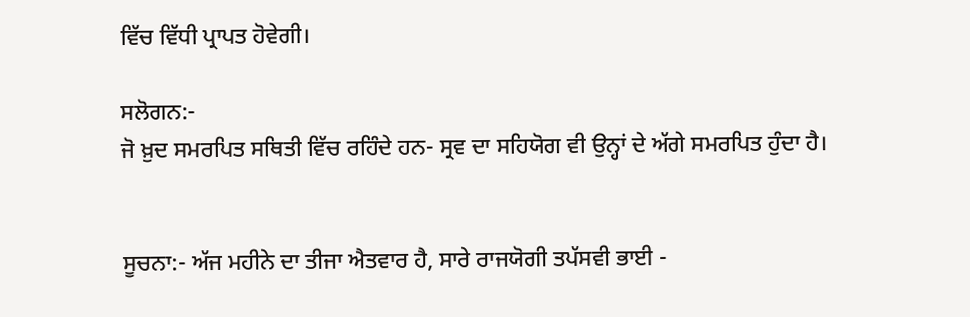ਵਿੱਚ ਵਿੱਧੀ ਪ੍ਰਾਪਤ ਹੋਵੇਗੀ।

ਸਲੋਗਨ:-
ਜੋ ਖ਼ੁਦ ਸਮਰਪਿਤ ਸਥਿਤੀ ਵਿੱਚ ਰਹਿੰਦੇ ਹਨ- ਸ੍ਰਵ ਦਾ ਸਹਿਯੋਗ ਵੀ ਉਨ੍ਹਾਂ ਦੇ ਅੱਗੇ ਸਮਰਪਿਤ ਹੁੰਦਾ ਹੈ।


ਸੂਚਨਾ:- ਅੱਜ ਮਹੀਨੇ ਦਾ ਤੀਜਾ ਐਤਵਾਰ ਹੈ, ਸਾਰੇ ਰਾਜਯੋਗੀ ਤਪੱਸਵੀ ਭਾਈ -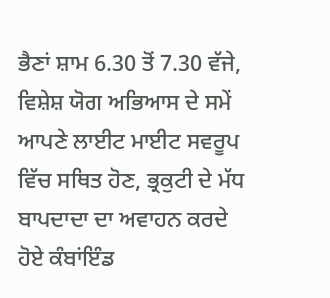ਭੈਣਾਂ ਸ਼ਾਮ 6.30 ਤੋਂ 7.30 ਵੱਜੇ, ਵਿਸ਼ੇਸ਼ ਯੋਗ ਅਭਿਆਸ ਦੇ ਸਮੇਂ ਆਪਣੇ ਲਾਈਟ ਮਾਈਟ ਸਵਰੂਪ ਵਿੱਚ ਸਥਿਤ ਹੋਣ, ਭ੍ਰਕੁਟੀ ਦੇ ਮੱਧ ਬਾਪਦਾਦਾ ਦਾ ਅਵਾਹਨ ਕਰਦੇ ਹੋਏ ਕੰਬਾਂਇੰਡ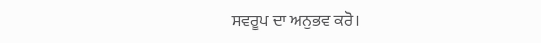ਸਵਰੂਪ ਦਾ ਅਨੁਭਵ ਕਰੋ।